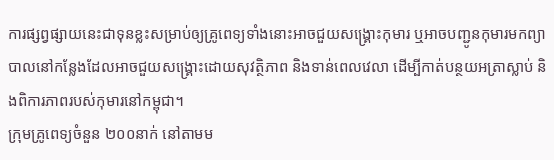ការផ្សព្វផ្សាយនេះជាទុនខ្លះសម្រាប់ឲ្យគ្រូពេទ្យទាំងនោះអាចជួយសង្គ្រោះកុមារ ឬអាចបញ្ជូនកុមារមកព្យាបាលនៅកន្លែងដែលអាចជួយសង្គ្រោះដោយសុវត្ថិភាព និងទាន់ពេលវេលា ដើម្បីកាត់បន្ថយអត្រាស្លាប់ និងពិការភាពរបស់កុមារនៅកម្ពុជា។
ក្រុមគ្រូពេទ្យចំនួន ២០០នាក់ នៅតាមម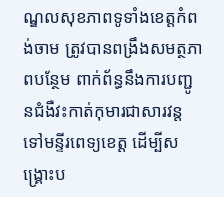ណ្ឌលសុខភាពទូទាំងខេត្តកំពង់ចាម ត្រូវបានពង្រឹងសមត្ថភាពបន្ថែម ពាក់ព័ន្ធនឹងការបញ្ជូនជំងឺវះកាត់កុមារជាសារវន្តទៅមន្ទីរពេទ្យខេត្ត ដើម្បីសង្គ្រោះប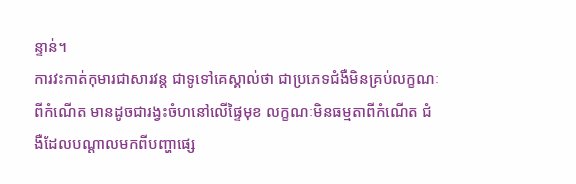ន្ទាន់។
ការវះកាត់កុមារជាសារវន្ត ជាទូទៅគេស្គាល់ថា ជាប្រភេទជំងឺមិនគ្រប់លក្ខណៈពីកំណើត មានដូចជារង្វះចំហនៅលើផ្ទៃមុខ លក្ខណៈមិនធម្មតាពីកំណើត ជំងឺដែលបណ្ដាលមកពីបញ្ហាផ្សេ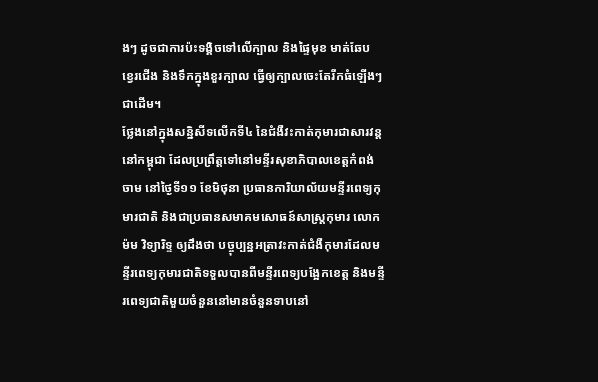ងៗ ដូចជាការប៉ះទង្គិចទៅលើក្បាល និងផ្ទៃមុខ មាត់ឆែប ខ្វេរជើង និងទឹកក្នុងខួរក្បាល ធ្វើឲ្យក្បាលចេះតែរីកធំឡើងៗជាដើម។
ថ្លែងនៅក្នុងសន្និសីទលើកទី៤ នៃជំងឺវះកាត់កុមារជាសារវន្តនៅកម្ពុជា ដែលប្រព្រឹត្តទៅនៅមន្ទីរសុខាភិបាលខេត្តកំពង់ចាម នៅថ្ងៃទី១១ ខែមិថុនា ប្រធានការិយាល័យមន្ទីរពេទ្យកុមារជាតិ និងជាប្រធានសមាគមសោធន៍សាស្ត្រកុមារ លោក ម៉ម វិទ្យារិទ្ទ ឲ្យដឹងថា បច្ចុប្បន្នអត្រាវះកាត់ជំងឺកុមារដែលមន្ទីរពេទ្យកុមារជាតិទទួលបានពីមន្ទីរពេទ្យបង្អែកខេត្ត និងមន្ទីរពេទ្យជាតិមួយចំនួននៅមានចំនួនទាបនៅ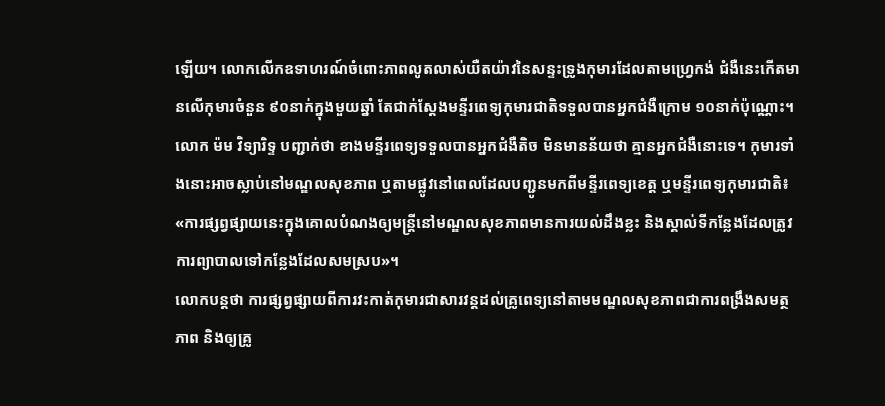ឡើយ។ លោកលើកឧទាហរណ៍ចំពោះភាពលូតលាស់យឺតយ៉ាវនៃសន្ទះទ្រូងកុមារដែលតាមហ្វ្រេកង់ ជំងឺនេះកើតមានលើកុមារចំនួន ៩០នាក់ក្នុងមួយឆ្នាំ តែជាក់ស្តែងមន្ទីរពេទ្យកុមារជាតិទទួលបានអ្នកជំងឺក្រោម ១០នាក់ប៉ុណ្ណោះ។
លោក ម៉ម វិទ្យារិទ្ទ បញ្ជាក់ថា ខាងមន្ទីរពេទ្យទទួលបានអ្នកជំងឺតិច មិនមានន័យថា គ្មានអ្នកជំងឺនោះទេ។ កុមារទាំងនោះអាចស្លាប់នៅមណ្ឌលសុខភាព ឬតាមផ្លូវនៅពេលដែលបញ្ជូនមកពីមន្ទីរពេទ្យខេត្ត ឬមន្ទីរពេទ្យកុមារជាតិ៖ «ការផ្សព្វផ្សាយនេះក្នុងគោលបំណងឲ្យមន្ត្រីនៅមណ្ឌលសុខភាពមានការយល់ដឹងខ្លះ និងស្គាល់ទីកន្លែងដែលត្រូវការព្យាបាលទៅកន្លែងដែលសមស្រប»។
លោកបន្តថា ការផ្សព្វផ្សាយពីការវះកាត់កុមារជាសារវន្តដល់គ្រូពេទ្យនៅតាមមណ្ឌលសុខភាពជាការពង្រឹងសមត្ថភាព និងឲ្យគ្រូ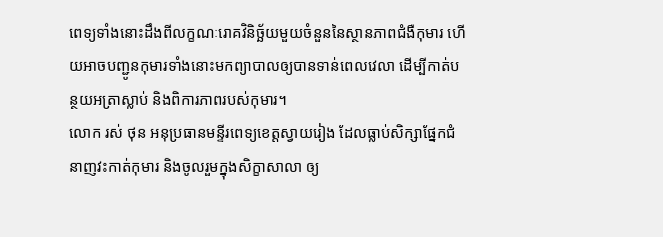ពេទ្យទាំងនោះដឹងពីលក្ខណៈរោគវិនិច្ឆ័យមួយចំនួននៃស្ថានភាពជំងឺកុមារ ហើយអាចបញ្ជូនកុមារទាំងនោះមកព្យាបាលឲ្យបានទាន់ពេលវេលា ដើម្បីកាត់បន្ថយអត្រាស្លាប់ និងពិការភាពរបស់កុមារ។
លោក រស់ ថុន អនុប្រធានមន្ទីរពេទ្យខេត្តស្វាយរៀង ដែលធ្លាប់សិក្សាផ្នែកជំនាញវះកាត់កុមារ និងចូលរួមក្នុងសិក្ខាសាលា ឲ្យ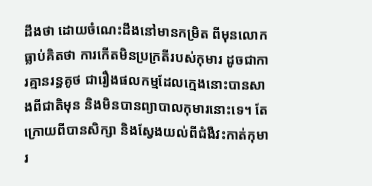ដឹងថា ដោយចំណេះដឹងនៅមានកម្រិត ពីមុនលោកធ្លាប់គិតថា ការកើតមិនប្រក្រតីរបស់កុមារ ដូចជាការគ្មានរន្ធគូថ ជារឿងផលកម្មដែលក្មេងនោះបានសាងពីជាតិមុន និងមិនបានព្យាបាលកុមារនោះទេ។ តែក្រោយពីបានសិក្សា និងស្វែងយល់ពីជំងឺវះកាត់កុមារ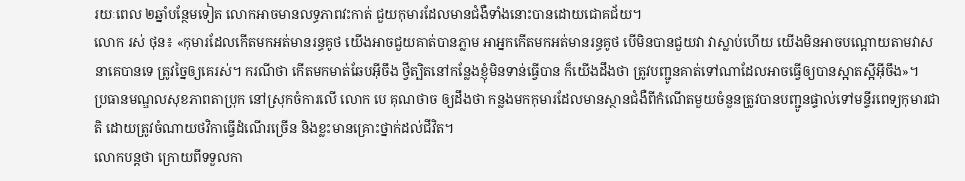រយៈពេល ២ឆ្នាំបន្ថែមទៀត លោកអាចមានលទ្ធភាពវះកាត់ ជួយកុមារដែលមានជំងឺទាំងនោះបានដោយជោគជ័យ។
លោក រស់ ថុន៖ «កុមារដែលកើតមកអត់មានរន្ធគូថ យើងអាចជួយគាត់បានភ្លាម អាអ្នកកើតមកអត់មានរន្ធគូថ បើមិនបានជួយវា វាស្លាប់ហើយ យើងមិនអាចបណ្ដោយតាមវាសនាគេបានទេ ត្រូវច្នៃឲ្យគេរស់។ ករណីថា កើតមកមាត់ឆែបអ៊ីចឹង ថ្វីត្បិតនៅកន្លែងខ្ញុំមិនទាន់ធ្វើបាន ក៏យើងដឹងថា ត្រូវបញ្ជូនគាត់ទៅណាដែលអាចធ្វើឲ្យបានស្អាតស្អីអ៊ីចឹង»។
ប្រធានមណ្ឌលសុខភាពតាប្រុក នៅស្រុកចំការលើ លោក បេ គុណថាច ឲ្យដឹងថា កន្លងមកកុមារដែលមានស្ថានជំងឺពីកំណើតមួយចំនួនត្រូវបានបញ្ជូនផ្ទាល់ទៅមន្ទីរពេទ្យកុមារជាតិ ដោយត្រូវចំណាយថវិកាធ្វើដំណើរច្រើន និងខ្លះមានគ្រោះថ្នាក់ដល់ជីវិត។
លោកបន្តថា ក្រោយពីទទួលកា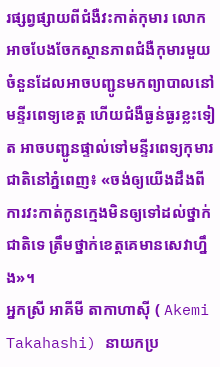រផ្សព្វផ្សាយពីជំងឺវះកាត់កុមារ លោកអាចបែងចែកស្ថានភាពជំងឺកុមារមួយចំនួនដែលអាចបញ្ជូនមកព្យាបាលនៅមន្ទីរពេទ្យខេត្ត ហើយជំងឺធ្ងន់ធ្ងរខ្លះទៀត អាចបញ្ជូនផ្ទាល់ទៅមន្ទីរពេទ្យកុមារជាតិនៅភ្នំពេញ៖ «ចង់ឲ្យយើងដឹងពីការវះកាត់កូនក្មេងមិនឲ្យទៅដល់ថ្នាក់ជាតិទេ ត្រឹមថ្នាក់ខេត្តគេមានសេវាហ្នឹង»។
អ្នកស្រី អាគីមី តាកាហាស៊ី ( Akemi Takahashi) នាយកប្រ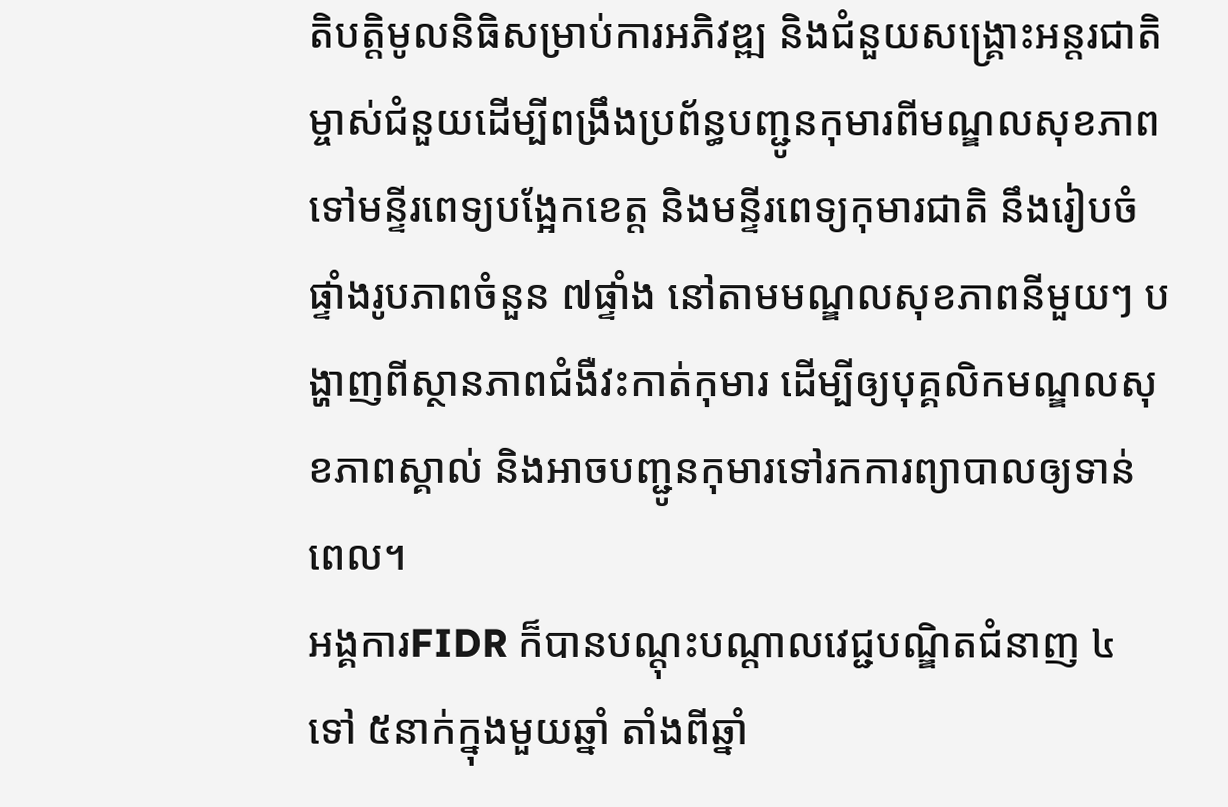តិបត្តិមូលនិធិសម្រាប់ការអភិវឌ្ឍ និងជំនួយសង្គ្រោះអន្តរជាតិ ម្ចាស់ជំនួយដើម្បីពង្រឹងប្រព័ន្ធបញ្ជូនកុមារពីមណ្ឌលសុខភាពទៅមន្ទីរពេទ្យបង្អែកខេត្ត និងមន្ទីរពេទ្យកុមារជាតិ នឹងរៀបចំផ្ទាំងរូបភាពចំនួន ៧ផ្ទាំង នៅតាមមណ្ឌលសុខភាពនីមួយៗ បង្ហាញពីស្ថានភាពជំងឺវះកាត់កុមារ ដើម្បីឲ្យបុគ្គលិកមណ្ឌលសុខភាពស្គាល់ និងអាចបញ្ជូនកុមារទៅរកការព្យាបាលឲ្យទាន់ពេល។
អង្គការFIDR ក៏បានបណ្ដុះបណ្ដាលវេជ្ជបណ្ឌិតជំនាញ ៤ ទៅ ៥នាក់ក្នុងមួយឆ្នាំ តាំងពីឆ្នាំ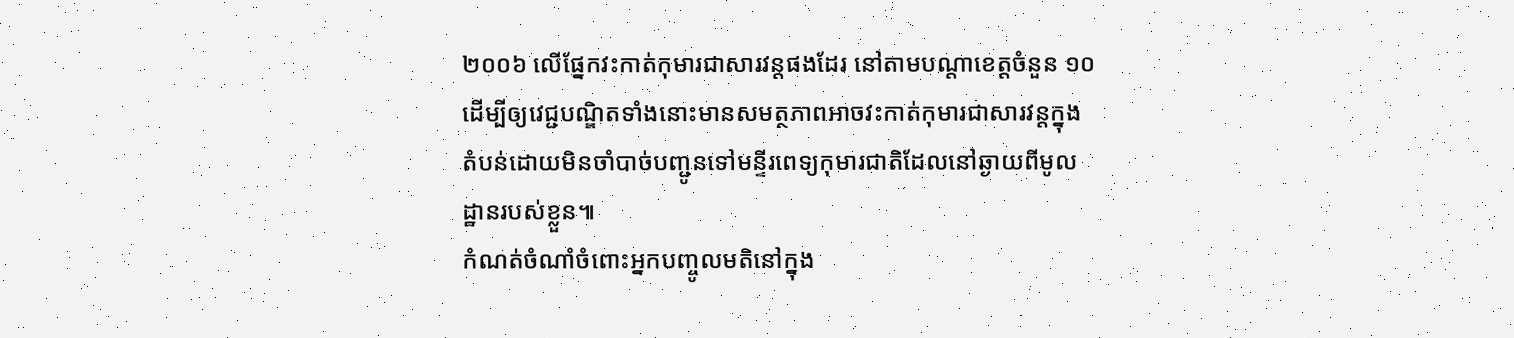២០០៦ លើផ្នែកវះកាត់កុមារជាសារវន្តផងដែរ នៅតាមបណ្ដាខេត្តចំនួន ១០ ដើម្បីឲ្យវេជ្ជបណ្ឌិតទាំងនោះមានសមត្ថភាពអាចវះកាត់កុមារជាសារវន្តក្នុងតំបន់ដោយមិនចាំបាច់បញ្ជូនទៅមន្ទីរពេទ្យកុមារជាតិដែលនៅឆ្ងាយពីមូលដ្ឋានរបស់ខ្លួន៕
កំណត់ចំណាំចំពោះអ្នកបញ្ចូលមតិនៅក្នុង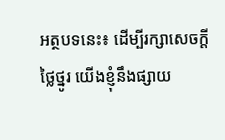អត្ថបទនេះ៖ ដើម្បីរក្សាសេចក្ដីថ្លៃថ្នូរ យើងខ្ញុំនឹងផ្សាយ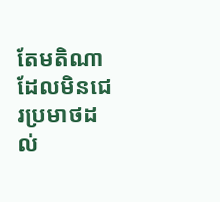តែមតិណា ដែលមិនជេរប្រមាថដល់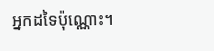អ្នកដទៃប៉ុណ្ណោះ។